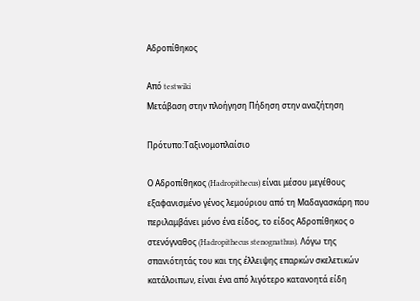Αδροπίθηκος

Από testwiki
Μετάβαση στην πλοήγηση Πήδηση στην αναζήτηση

Πρότυπο:Ταξινομοπλαίσιο

Ο Αδροπίθηκος (Hadropithecus) είναι μέσου μεγέθους εξαφανισμένο γένος λεμούριου από τη Μαδαγασκάρη που περιλαμβάνει μόνο ένα είδος, το είδος Αδροπίθηκος ο στενόγναθος (Hadropithecus stenognathus). Λόγω της σπανιότητάς του και της έλλειψης επαρκών σκελετικών κατάλοιπων, είναι ένα από λιγότερο κατανοητά είδη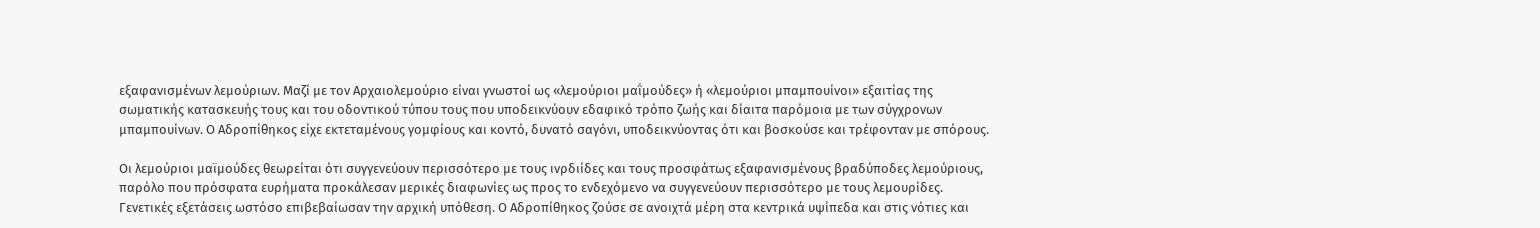εξαφανισμένων λεμούριων. Μαζί με τον Αρχαιολεμούριο είναι γνωστοί ως «λεμούριοι μαΐμούδες» ή «λεμούριοι μπαμπουίνοι» εξαιτίας της σωματικής κατασκευής τους και του οδοντικού τύπου τους που υποδεικνύουν εδαφικό τρόπο ζωής και δίαιτα παρόμοια με των σύγχρονων μπαμπουίνων. Ο Αδροπίθηκος είχε εκτεταμένους γομφίους και κοντό, δυνατό σαγόνι, υποδεικνύοντας ότι και βοσκούσε και τρέφονταν με σπόρους.

Οι λεμούριοι μαϊμούδες θεωρείται ότι συγγενεύουν περισσότερο με τους ινρδιίδες και τους προσφάτως εξαφανισμένους βραδύποδες λεμούριους, παρόλο που πρόσφατα ευρήματα προκάλεσαν μερικές διαφωνίες ως προς το ενδεχόμενο να συγγενεύουν περισσότερο με τους λεμουρίδες. Γενετικές εξετάσεις ωστόσο επιβεβαίωσαν την αρχική υπόθεση. Ο Αδροπίθηκος ζούσε σε ανοιχτά μέρη στα κεντρικά υψίπεδα και στις νότιες και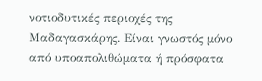νοτιοδυτικές περιοχές της Μαδαγασκάρης. Είναι γνωστός μόνο από υποαπολιθώματα ή πρόσφατα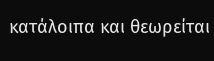κατάλοιπα και θεωρείται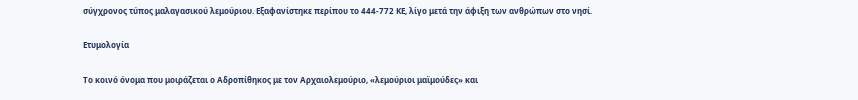σύγχρονος τύπος μαλαγασικού λεμούριου. Εξαφανίστηκε περίπου το 444-772 ΚΕ, λίγο μετά την άφιξη των ανθρώπων στο νησί.

Ετυμολογία

Το κοινό όνομα που μοιράζεται ο Αδροπίθηκος με τον Αρχαιολεμούριο, «λεμούριοι μαϊμούδες» και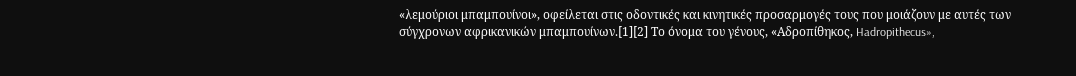«λεμούριοι μπαμπουίνοι», οφείλεται στις οδοντικές και κινητικές προσαρμογές τους που μοιάζουν με αυτές των σύγχρονων αφρικανικών μπαμπουίνων.[1][2] Το όνομα του γένους, «Αδροπίθηκος, Hadropithecus»,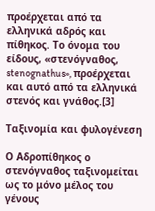προέρχεται από τα ελληνικά αδρός και πίθηκος. Το όνομα του είδους, «στενόγναθος, stenognathus», προέρχεται και αυτό από τα ελληνικά στενός και γνάθος.[3]

Ταξινομία και φυλογένεση

Ο Αδροπίθηκος ο στενόγναθος ταξινομείται ως το μόνο μέλος του γένους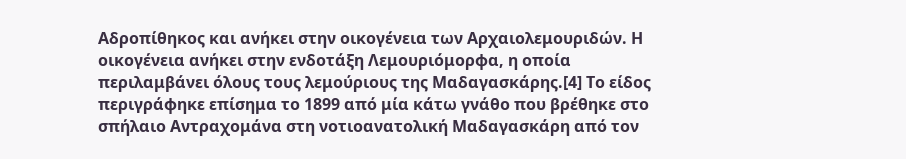Αδροπίθηκος και ανήκει στην οικογένεια των Αρχαιολεμουριδών. Η οικογένεια ανήκει στην ενδοτάξη Λεμουριόμορφα, η οποία περιλαμβάνει όλους τους λεμούριους της Μαδαγασκάρης.[4] Το είδος περιγράφηκε επίσημα το 1899 από μία κάτω γνάθο που βρέθηκε στο σπήλαιο Αντραχομάνα στη νοτιοανατολική Μαδαγασκάρη από τον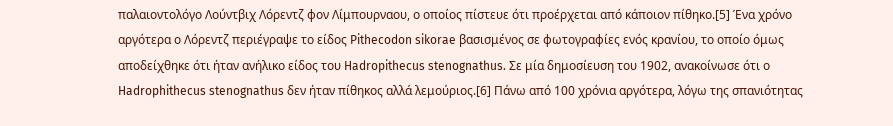παλαιοντολόγο Λούντβιχ Λόρεντζ φον Λίμπουρναου, ο οποίος πίστευε ότι προέρχεται από κάποιον πίθηκο.[5] Ένα χρόνο αργότερα ο Λόρεντζ περιέγραψε το είδος Pithecodon sikorae βασισμένος σε φωτογραφίες ενός κρανίου, το οποίο όμως αποδείχθηκε ότι ήταν ανήλικο είδος του Hadropithecus stenognathus. Σε μία δημοσίευση του 1902, ανακοίνωσε ότι ο Hadrophithecus stenognathus δεν ήταν πίθηκος αλλά λεμούριος.[6] Πάνω από 100 χρόνια αργότερα, λόγω της σπανιότητας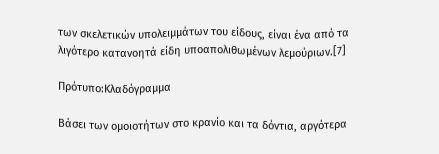των σκελετικών υπολειμμάτων του είδους, είναι ένα από τα λιγότερο κατανοητά είδη υποαπολιθωμένων λεμούριων.[7]

Πρότυπο:Κλαδόγραμμα

Βάσει των ομοιοτήτων στο κρανίο και τα δόντια, αργότερα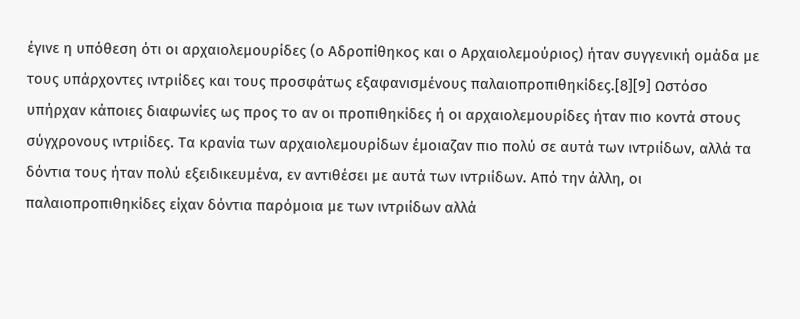έγινε η υπόθεση ότι οι αρχαιολεμουρίδες (ο Αδροπίθηκος και ο Αρχαιολεμούριος) ήταν συγγενική ομάδα με τους υπάρχοντες ιντριίδες και τους προσφάτως εξαφανισμένους παλαιοπροπιθηκίδες.[8][9] Ωστόσο υπήρχαν κάποιες διαφωνίες ως προς το αν οι προπιθηκίδες ή οι αρχαιολεμουρίδες ήταν πιο κοντά στους σύγχρονους ιντριίδες. Τα κρανία των αρχαιολεμουρίδων έμοιαζαν πιο πολύ σε αυτά των ιντριίδων, αλλά τα δόντια τους ήταν πολύ εξειδικευμένα, εν αντιθέσει με αυτά των ιντριίδων. Από την άλλη, οι παλαιοπροπιθηκίδες είχαν δόντια παρόμοια με των ιντριίδων αλλά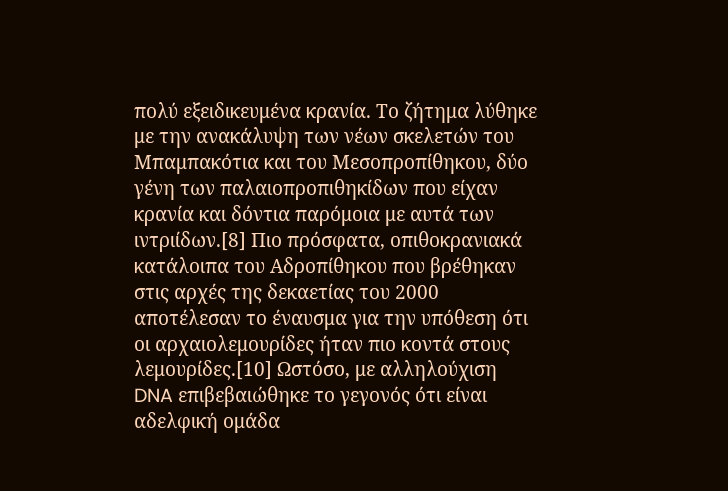πολύ εξειδικευμένα κρανία. Το ζήτημα λύθηκε με την ανακάλυψη των νέων σκελετών του Μπαμπακότια και του Μεσοπροπίθηκου, δύο γένη των παλαιοπροπιθηκίδων που είχαν κρανία και δόντια παρόμοια με αυτά των ιντριίδων.[8] Πιο πρόσφατα, οπιθοκρανιακά κατάλοιπα του Αδροπίθηκου που βρέθηκαν στις αρχές της δεκαετίας του 2000 αποτέλεσαν το έναυσμα για την υπόθεση ότι οι αρχαιολεμουρίδες ήταν πιο κοντά στους λεμουρίδες.[10] Ωστόσο, με αλληλούχιση DNA επιβεβαιώθηκε το γεγονός ότι είναι αδελφική ομάδα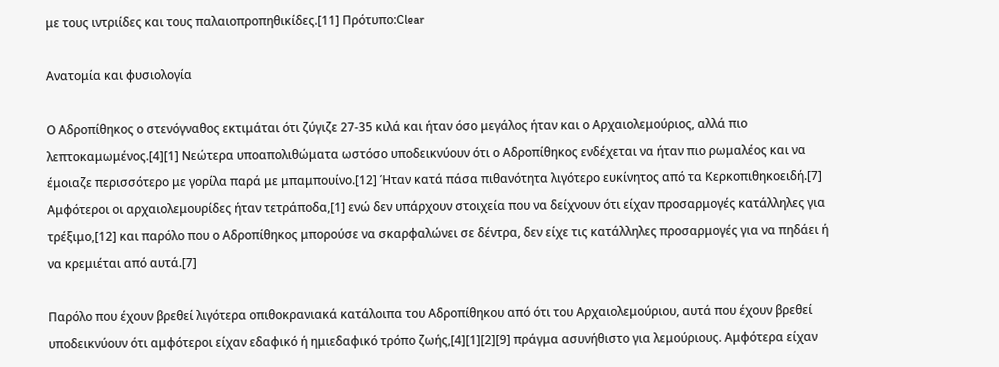με τους ιντριίδες και τους παλαιοπροπηθικίδες.[11] Πρότυπο:Clear

Ανατομία και φυσιολογία

Ο Αδροπίθηκος ο στενόγναθος εκτιμάται ότι ζύγιζε 27-35 κιλά και ήταν όσο μεγάλος ήταν και ο Αρχαιολεμούριος, αλλά πιο λεπτοκαμωμένος.[4][1] Νεώτερα υποαπολιθώματα ωστόσο υποδεικνύουν ότι ο Αδροπίθηκος ενδέχεται να ήταν πιο ρωμαλέος και να έμοιαζε περισσότερο με γορίλα παρά με μπαμπουίνο.[12] Ήταν κατά πάσα πιθανότητα λιγότερο ευκίνητος από τα Κερκοπιθηκοειδή.[7] Αμφότεροι οι αρχαιολεμουρίδες ήταν τετράποδα,[1] ενώ δεν υπάρχουν στοιχεία που να δείχνουν ότι είχαν προσαρμογές κατάλληλες για τρέξιμο,[12] και παρόλο που ο Αδροπίθηκος μπορούσε να σκαρφαλώνει σε δέντρα, δεν είχε τις κατάλληλες προσαρμογές για να πηδάει ή να κρεμιέται από αυτά.[7]

Παρόλο που έχουν βρεθεί λιγότερα οπιθοκρανιακά κατάλοιπα του Αδροπίθηκου από ότι του Αρχαιολεμούριου, αυτά που έχουν βρεθεί υποδεικνύουν ότι αμφότεροι είχαν εδαφικό ή ημιεδαφικό τρόπο ζωής,[4][1][2][9] πράγμα ασυνήθιστο για λεμούριους. Αμφότερα είχαν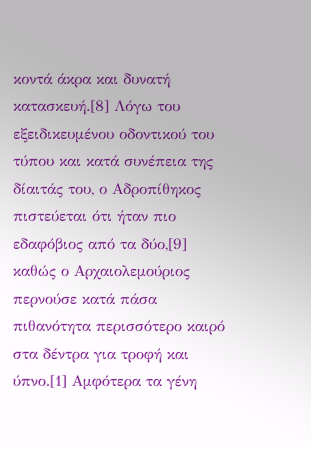κοντά άκρα και δυνατή κατασκευή.[8] Λόγω του εξειδικευμένου οδοντικού του τύπου και κατά συνέπεια της δίαιτάς του, ο Αδροπίθηκος πιστεύεται ότι ήταν πιο εδαφόβιος από τα δύο,[9] καθώς ο Αρχαιολεμούριος περνούσε κατά πάσα πιθανότητα περισσότερο καιρό στα δέντρα για τροφή και ύπνο.[1] Αμφότερα τα γένη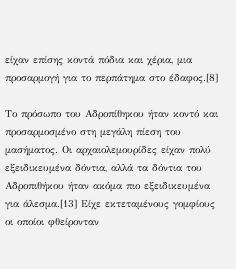είχαν επίσης κοντά πόδια και χέρια, μια προσαρμογή για το περπάτημα στο έδαφος.[8]

Το πρόσωπο του Αδροπίθηκου ήταν κοντό και προσαρμοσμένο στη μεγάλη πίεση του μασήματος. Οι αρχαιολεμουρίδες είχαν πολύ εξειδικευμένα δόντια, αλλά τα δόντια του Αδροπιθήκου ήταν ακόμα πιο εξειδικευμένα για άλεσμα.[13] Είχε εκτεταμένους γομφίους οι οποίοι φθείρονταν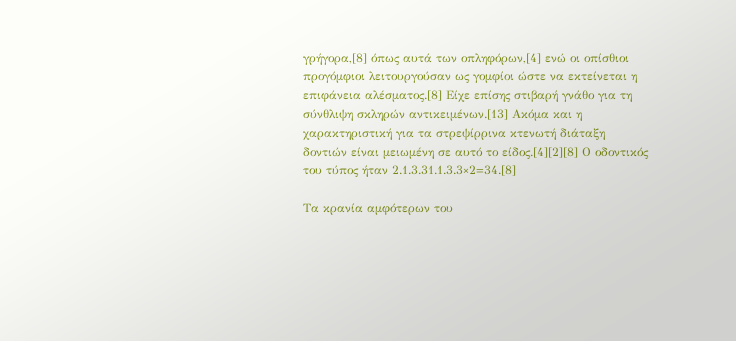γρήγορα,[8] όπως αυτά των οπληφόρων,[4] ενώ οι οπίσθιοι προγόμφιοι λειτουργούσαν ως γομφίοι ώστε να εκτείνεται η επιφάνεια αλέσματος.[8] Είχε επίσης στιβαρή γνάθο για τη σύνθλιψη σκληρών αντικειμένων.[13] Ακόμα και η χαρακτηριστική για τα στρεψίρρινα κτενωτή διάταξη δοντιών είναι μειωμένη σε αυτό το είδος.[4][2][8] Ο οδοντικός του τύπος ήταν 2.1.3.31.1.3.3×2=34.[8]

Τα κρανία αμφότερων του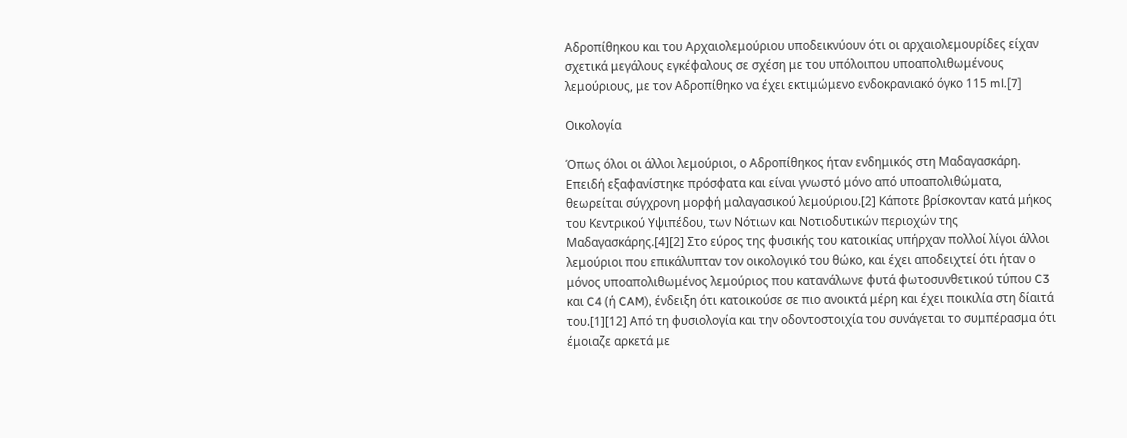Αδροπίθηκου και του Αρχαιολεμούριου υποδεικνύουν ότι οι αρχαιολεμουρίδες είχαν σχετικά μεγάλους εγκέφαλους σε σχέση με του υπόλοιπου υποαπολιθωμένους λεμούριους, με τον Αδροπίθηκο να έχει εκτιμώμενο ενδοκρανιακό όγκο 115 ml.[7]

Οικολογία

Όπως όλοι οι άλλοι λεμούριοι, ο Αδροπίθηκος ήταν ενδημικός στη Μαδαγασκάρη. Επειδή εξαφανίστηκε πρόσφατα και είναι γνωστό μόνο από υποαπολιθώματα, θεωρείται σύγχρονη μορφή μαλαγασικού λεμούριου.[2] Κάποτε βρίσκονταν κατά μήκος του Κεντρικού Υψιπέδου, των Νότιων και Νοτιοδυτικών περιοχών της Μαδαγασκάρης.[4][2] Στο εύρος της φυσικής του κατοικίας υπήρχαν πολλοί λίγοι άλλοι λεμούριοι που επικάλυπταν τον οικολογικό του θώκο, και έχει αποδειχτεί ότι ήταν ο μόνος υποαπολιθωμένος λεμούριος που κατανάλωνε φυτά φωτοσυνθετικού τύπου C3 και C4 (ή CAM), ένδειξη ότι κατοικούσε σε πιο ανοικτά μέρη και έχει ποικιλία στη δίαιτά του.[1][12] Από τη φυσιολογία και την οδοντοστοιχία του συνάγεται το συμπέρασμα ότι έμοιαζε αρκετά με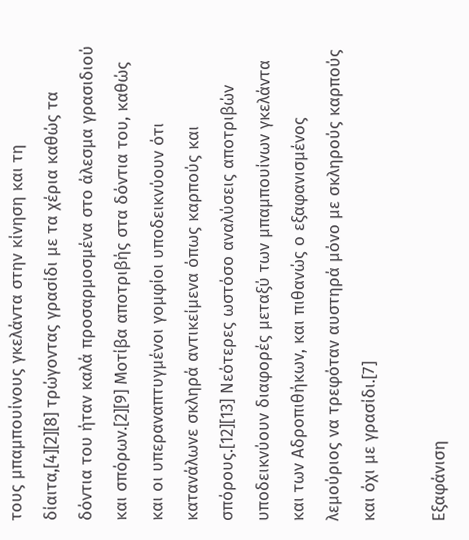τους μπαμπουίνους γκελάντα στην κίνηση και τη δίαιτα,[4][2][8] τρώγοντας γρασίδι με τα χέρια καθώς τα δόντια του ήταν καλά προσαρμοσμένα στο άλεσμα γρασιδιού και σπόρων.[2][9] Μοτίβα αποτριβής στα δόντια του, καθώς και οι υπεραναπτυγμένοι γομφίοι υποδεικνύουν ότι κατανάλωνε σκληρά αντικείμενα όπως καρπούς και σπόρους.[12][13] Νεότερες ωστόσο αναλύσεις αποτριβών υποδεικνύουν διαφορές μεταξύ των μπαμπουίνων γκελάντα και των Αδροπιθήκων, και πιθανώς ο εξαφανισμένος λεμούριος να τρεφόταν αυστηρά μόνο με σκληρούς καρπούς και όχι με γρασίδι.[7]

Εξαφάνιση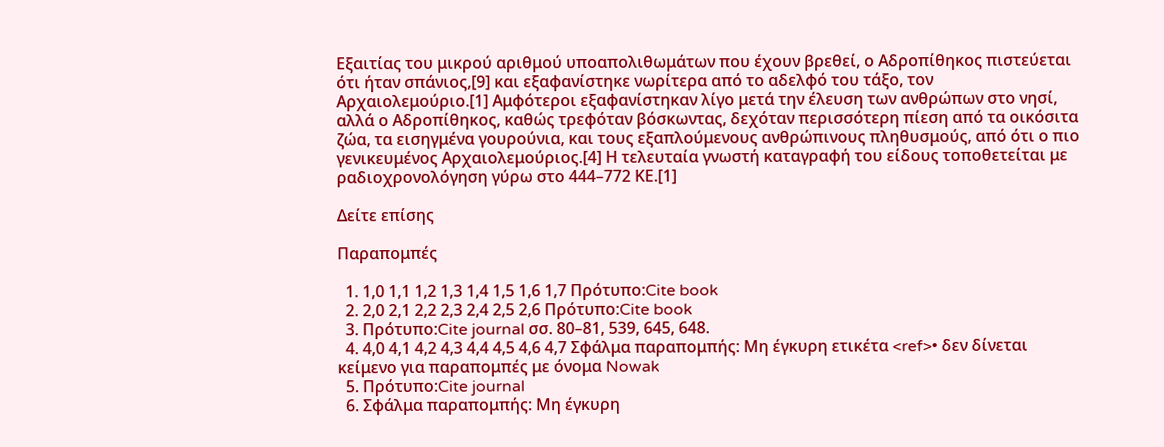Εξαιτίας του μικρού αριθμού υποαπολιθωμάτων που έχουν βρεθεί, ο Αδροπίθηκος πιστεύεται ότι ήταν σπάνιος,[9] και εξαφανίστηκε νωρίτερα από το αδελφό του τάξο, τον Αρχαιολεμούριο.[1] Αμφότεροι εξαφανίστηκαν λίγο μετά την έλευση των ανθρώπων στο νησί, αλλά ο Αδροπίθηκος, καθώς τρεφόταν βόσκωντας, δεχόταν περισσότερη πίεση από τα οικόσιτα ζώα, τα εισηγμένα γουρούνια, και τους εξαπλούμενους ανθρώπινους πληθυσμούς, από ότι ο πιο γενικευμένος Αρχαιολεμούριος.[4] Η τελευταία γνωστή καταγραφή του είδους τοποθετείται με ραδιοχρονολόγηση γύρω στο 444–772 ΚΕ.[1]

Δείτε επίσης

Παραπομπές

  1. 1,0 1,1 1,2 1,3 1,4 1,5 1,6 1,7 Πρότυπο:Cite book
  2. 2,0 2,1 2,2 2,3 2,4 2,5 2,6 Πρότυπο:Cite book
  3. Πρότυπο:Cite journal σσ. 80–81, 539, 645, 648.
  4. 4,0 4,1 4,2 4,3 4,4 4,5 4,6 4,7 Σφάλμα παραπομπής: Μη έγκυρη ετικέτα <ref>• δεν δίνεται κείμενο για παραπομπές με όνομα Nowak
  5. Πρότυπο:Cite journal
  6. Σφάλμα παραπομπής: Μη έγκυρη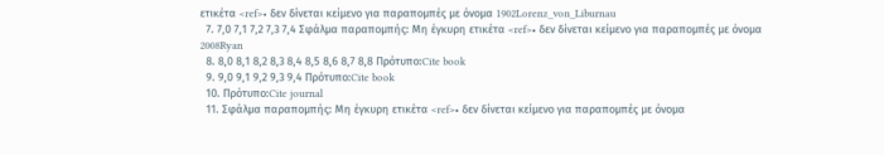ετικέτα <ref>• δεν δίνεται κείμενο για παραπομπές με όνομα 1902Lorenz_von_Liburnau
  7. 7,0 7,1 7,2 7,3 7,4 Σφάλμα παραπομπής: Μη έγκυρη ετικέτα <ref>• δεν δίνεται κείμενο για παραπομπές με όνομα 2008Ryan
  8. 8,0 8,1 8,2 8,3 8,4 8,5 8,6 8,7 8,8 Πρότυπο:Cite book
  9. 9,0 9,1 9,2 9,3 9,4 Πρότυπο:Cite book
  10. Πρότυπο:Cite journal
  11. Σφάλμα παραπομπής: Μη έγκυρη ετικέτα <ref>• δεν δίνεται κείμενο για παραπομπές με όνομα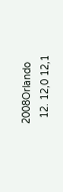2008Orlando
  12. 12,0 12,1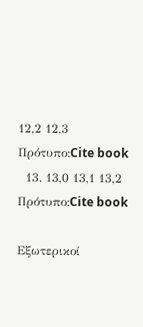12,2 12,3 Πρότυπο:Cite book
  13. 13,0 13,1 13,2 Πρότυπο:Cite book

Εξωτερικοί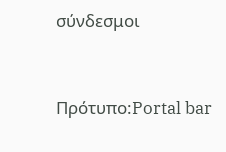σύνδεσμοι


Πρότυπο:Portal bar